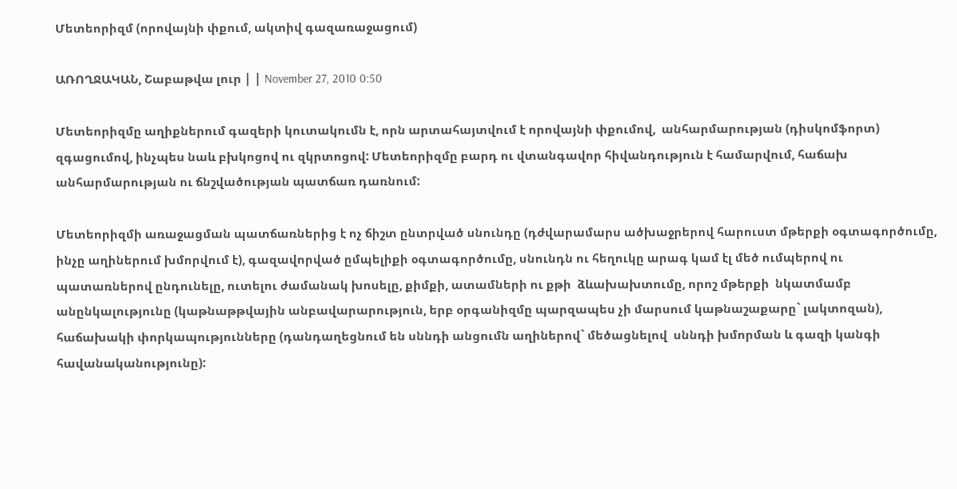Մետեորիզմ (որովայնի փքում, ակտիվ գազառաջացում)

ԱՌՈՂՋԱԿԱՆ, Շաբաթվա լուր | | November 27, 2010 0:50

Մետեորիզմը աղիքներում գազերի կուտակումն է, որն արտահայտվում է որովայնի փքումով,  անհարմարության (դիսկոմֆորտ) զգացումով, ինչպես նաև բխկոցով ու զկրտոցով: Մետեորիզմը բարդ ու վտանգավոր հիվանդություն է համարվում, հաճախ անհարմարության ու ճնշվածության պատճառ դառնում:

Մետեորիզմի առաջացման պատճառներից է ոչ ճիշտ ընտրված սնունդը (դժվարամարս ածխաջրերով հարուստ մթերքի օգտագործումը, ինչը աղիներում խմորվում է), գազավորված ըմպելիքի օգտագործումը, սնունդն ու հեղուկը արագ կամ էլ մեծ ումպերով ու պատառներով ընդունելը, ուտելու ժամանակ խոսելը, քիմքի, ատամների ու քթի  ձևախախտումը, որոշ մթերքի  նկատմամբ անընկալությունը (կաթնաթթվային անբավարարություն, երբ օրգանիզմը պարզապես չի մարսում կաթնաշաքարը` լակտոզան), հաճախակի փորկապությունները (դանդաղեցնում են սննդի անցումն աղիներով` մեծացնելով  սննդի խմորման և գազի կանգի հավանականությունը):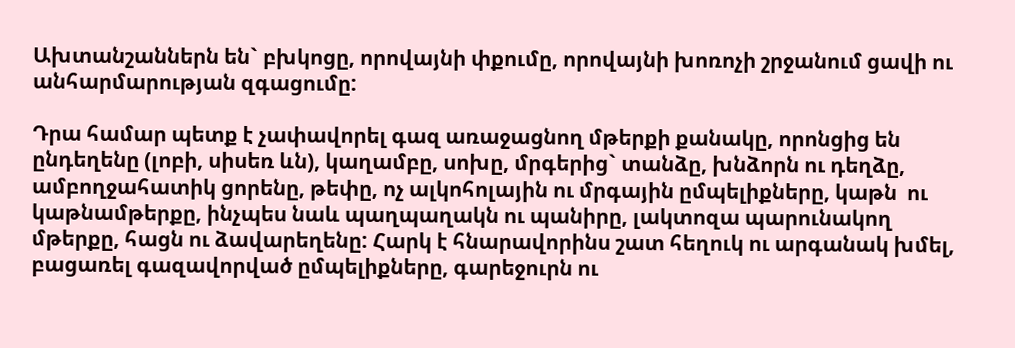Ախտանշաններն են` բխկոցը, որովայնի փքումը, որովայնի խոռոչի շրջանում ցավի ու անհարմարության զգացումը:

Դրա համար պետք է չափավորել գազ առաջացնող մթերքի քանակը, որոնցից են ընդեղենը (լոբի, սիսեռ ևն), կաղամբը, սոխը, մրգերից` տանձը, խնձորն ու դեղձը, ամբողջահատիկ ցորենը, թեփը, ոչ ալկոհոլային ու մրգային ըմպելիքները, կաթն  ու կաթնամթերքը, ինչպես նաև պաղպաղակն ու պանիրը, լակտոզա պարունակող մթերքը, հացն ու ձավարեղենը: Հարկ է հնարավորինս շատ հեղուկ ու արգանակ խմել, բացառել գազավորված ըմպելիքները, գարեջուրն ու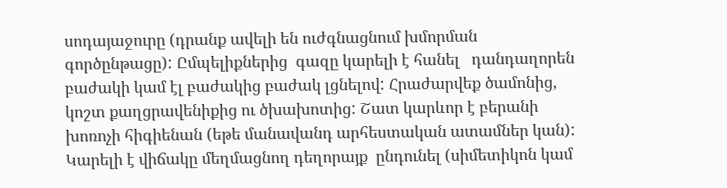սոդայաջուրը (դրանք ավելի են ուժգնացնում խմորման գործընթացը): Ըմպելիքներից  գազը կարելի է հանել   դանդաղորեն բաժակի կամ էլ բաժակից բաժակ լցնելով: Հրաժարվեք ծամոնից, կոշտ քաղցրավենիքից ու ծխախոտից: Շատ կարևոր է բերանի խոռոչի հիգիենան (եթե մանավանդ արհեստական ատամներ կան):  Կարելի է վիճակը մեղմացնող դեղորայք  ընդունել (սիմետիկոն կամ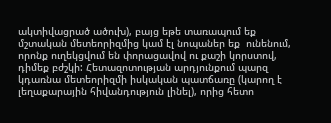ակտիվացրած ածուխ), բայց եթե տառապում եք մշտական մետեորիզմից կամ էլ նոպաներ եք  ունենում, որոնք ուղեկցվում են փորացավով ու քաշի կորստով, դիմեք բժշկի: Հետազոտության արդյունքում պարզ կդառնա մետեորիզմի իսկական պատճառը (կարող է լեղաքարային հիվանդություն լինել), որից հետո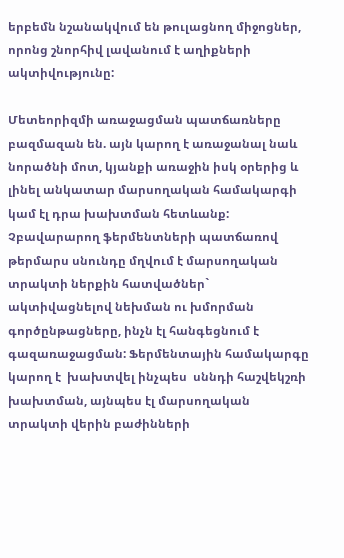երբեմն նշանակվում են թուլացնող միջոցներ, որոնց շնորհիվ լավանում է աղիքների  ակտիվությունը:

Մետեորիզմի առաջացման պատճառները բազմազան են. այն կարող է առաջանալ նաև նորածնի մոտ, կյանքի առաջին իսկ օրերից և լինել անկատար մարսողական համակարգի կամ էլ դրա խախտման հետևանք: Չբավարարող ֆերմենտների պատճառով  թերմարս սնունդը մղվում է մարսողական տրակտի ներքին հատվածներ` ակտիվացնելով նեխման ու խմորման գործընթացները, ինչն էլ հանգեցնում է գազառաջացման: Ֆերմենտային համակարգը կարող է  խախտվել ինչպես  սննդի հաշվեկշռի խախտման, այնպես էլ մարսողական տրակտի վերին բաժինների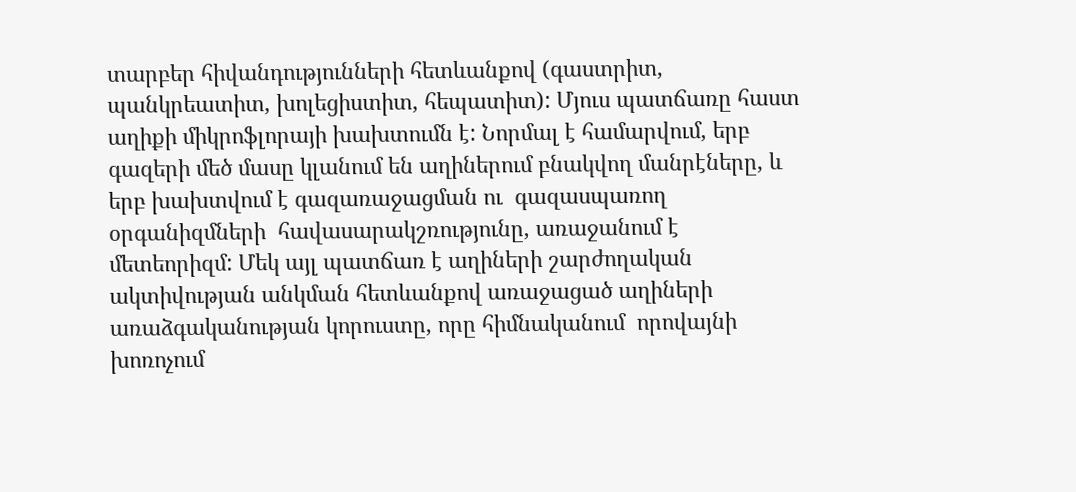տարբեր հիվանդությունների հետևանքով (գաստրիտ, պանկրեատիտ, խոլեցիստիտ, հեպատիտ): Մյուս պատճառը հաստ աղիքի միկրոֆլորայի խախտումն է: Նորմալ է համարվում, երբ գազերի մեծ մասը կլանում են աղիներում բնակվող մանրէները, և երբ խախտվում է գազառաջացման ու  գազասպառող օրգանիզմների  հավասարակշռությունը, առաջանում է մետեորիզմ: Մեկ այլ պատճառ է աղիների շարժողական ակտիվության անկման հետևանքով առաջացած աղիների առաձգականության կորուստը, որը հիմնականում  որովայնի խոռոչում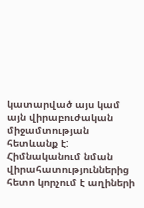կատարված այս կամ այն վիրաբուժական միջամտության հետևանք է: Հիմնականում նման վիրահատություններից հետո կորչում է աղիների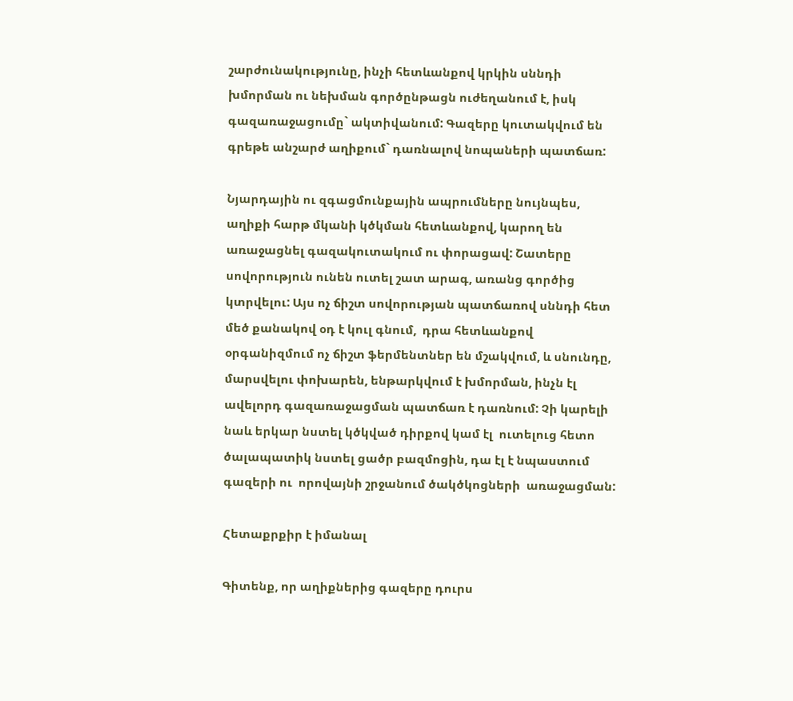շարժունակությունը, ինչի հետևանքով կրկին սննդի խմորման ու նեխման գործընթացն ուժեղանում է, իսկ գազառաջացումը` ակտիվանում: Գազերը կուտակվում են  գրեթե անշարժ աղիքում` դառնալով նոպաների պատճառ:

Նյարդային ու զգացմունքային ապրումները նույնպես, աղիքի հարթ մկանի կծկման հետևանքով, կարող են առաջացնել գազակուտակում ու փորացավ: Շատերը սովորություն ունեն ուտել շատ արագ, առանց գործից կտրվելու: Այս ոչ ճիշտ սովորության պատճառով սննդի հետ  մեծ քանակով օդ է կուլ գնում,  դրա հետևանքով օրգանիզմում ոչ ճիշտ ֆերմենտներ են մշակվում, և սնունդը, մարսվելու փոխարեն, ենթարկվում է խմորման, ինչն էլ ավելորդ գազառաջացման պատճառ է դառնում: Չի կարելի նաև երկար նստել կծկված դիրքով կամ էլ  ուտելուց հետո ծալապատիկ նստել ցածր բազմոցին, դա էլ է նպաստում գազերի ու  որովայնի շրջանում ծակծկոցների  առաջացման:

Հետաքրքիր է իմանալ

Գիտենք, որ աղիքներից գազերը դուրս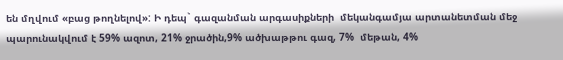են մղվում «բաց թողնելով»: Ի դեպ` գազանման արգասիքների  մեկանգամյա արտանետման մեջ պարունակվում է 59% ազոտ, 21% ջրածին,9% ածխաթթու գազ, 7%  մեթան, 4%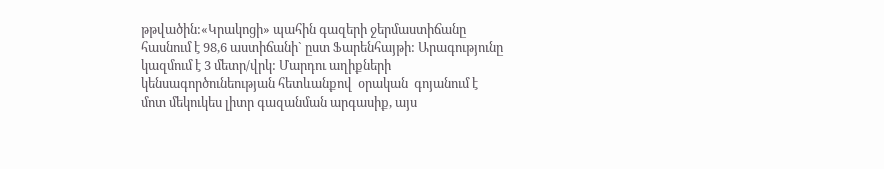թթվածին:«Կրակոցի» պահին գազերի ջերմաստիճանը հասնում է 98,6 աստիճանի` ըստ Ֆարենհայթի: Արագությունը կազմում է 3 մետր/վրկ: Մարդու աղիքների կենսագործունեության հետևանքով  օրական  գոյանում է մոտ մեկուկես լիտր գազանման արգասիք, այս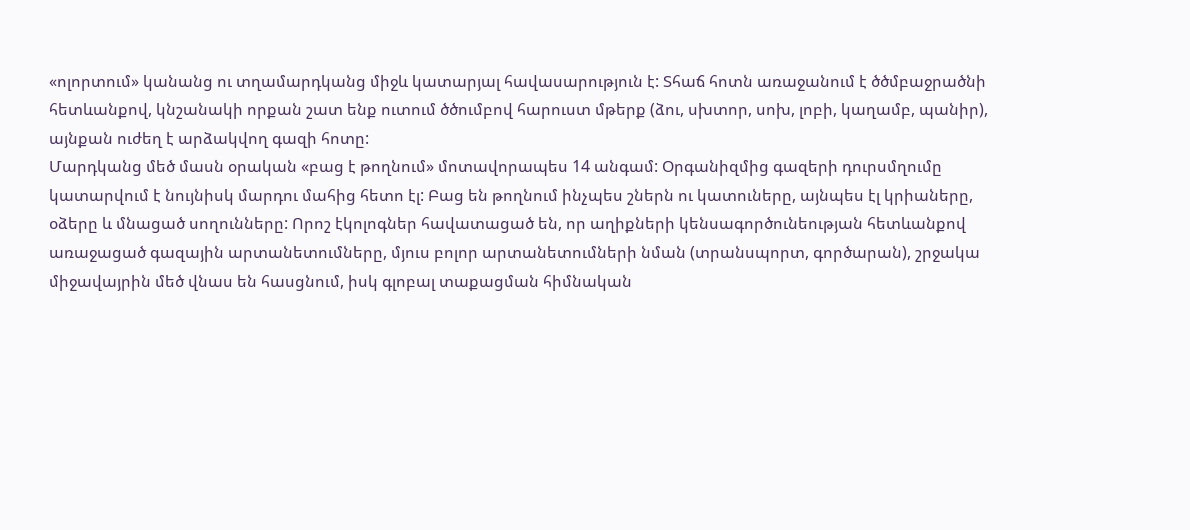«ոլորտում» կանանց ու տղամարդկանց միջև կատարյալ հավասարություն է: Տհաճ հոտն առաջանում է ծծմբաջրածնի հետևանքով, կնշանակի որքան շատ ենք ուտում ծծումբով հարուստ մթերք (ձու, սխտոր, սոխ, լոբի, կաղամբ, պանիր), այնքան ուժեղ է արձակվող գազի հոտը:
Մարդկանց մեծ մասն օրական «բաց է թողնում» մոտավորապես 14 անգամ: Օրգանիզմից գազերի դուրսմղումը կատարվում է նույնիսկ մարդու մահից հետո էլ: Բաց են թողնում ինչպես շներն ու կատուները, այնպես էլ կրիաները,  օձերը և մնացած սողունները: Որոշ էկոլոգներ հավատացած են, որ աղիքների կենսագործունեության հետևանքով առաջացած գազային արտանետումները, մյուս բոլոր արտանետումների նման (տրանսպորտ, գործարան), շրջակա միջավայրին մեծ վնաս են հասցնում, իսկ գլոբալ տաքացման հիմնական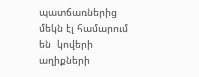պատճառներից  մեկն էլ համարում են  կովերի աղիքների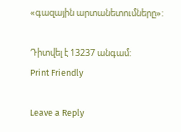«գազային արտանետումները»:

Դիտվել է 13237 անգամ:
Print Friendly

Leave a Reply